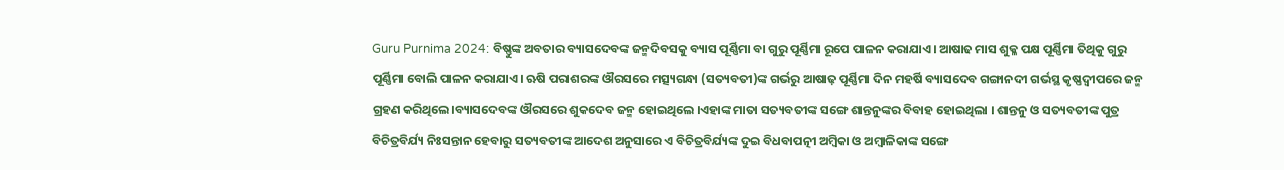Guru Purnima 2024: ବିଷ୍ଣୁଙ୍କ ଅବତାର ବ୍ୟାସଦେବଙ୍କ ଜନ୍ମଦିବସକୁ ବ୍ୟାସ ପୂର୍ଣ୍ଣିମା ବା ଗୁରୁ ପୂର୍ଣ୍ଣିମା ରୂପେ ପାଳନ କରାଯାଏ। ଆଷାଢ ମାସ ଶୁକ୍ଳ ପକ୍ଷ ପୂର୍ଣ୍ଣିମା ତିଥିକୁ ଗୁରୁ ପୂର୍ଣ୍ଣିମା ବୋଲି ପାଳନ କରାଯାଏ। ଋଷି ପରାଶରଙ୍କ ଔରସରେ ମତ୍ସ୍ୟଗନ୍ଧା (ସତ୍ୟବତୀ)ଙ୍କ ଗର୍ଭରୁ ଆଷାଢ଼ ପୂର୍ଣ୍ଣିମା ଦିନ ମହର୍ଷି ବ୍ୟାସଦେବ ଗଙ୍ଗାନଦୀ ଗର୍ଭସ୍ଥ କୃଷ୍ଣଦ୍ୱୀପରେ ଜନ୍ମ ଗ୍ରହଣ କରିଥିଲେ।ବ୍ୟାସଦେବଙ୍କ ଔରସରେ ଶୁକଦେବ ଜନ୍ମ ହୋଇଥିଲେ ।ଏହାଙ୍କ ମାତା ସତ୍ୟବତୀଙ୍କ ସଙ୍ଗେ ଶାନ୍ତନୁଙ୍କର ବିବାହ ହୋଇଥିଲା । ଶାନ୍ତନୁ ଓ ସତ୍ୟବତୀଙ୍କ ପୁତ୍ର ବିଚିତ୍ରବିର୍ଯ୍ୟ ନିଃସନ୍ତାନ ହେବାରୁ ସତ୍ୟବତୀଙ୍କ ଆଦେଶ ଅନୁସାରେ ଏ ବିଚିତ୍ରବିର୍ଯ୍ୟଙ୍କ ଦୁଇ ବିଧବାପତ୍ନୀ ଅମ୍ବିକା ଓ ଅମ୍ବାଳିକାଙ୍କ ସଙ୍ଗେ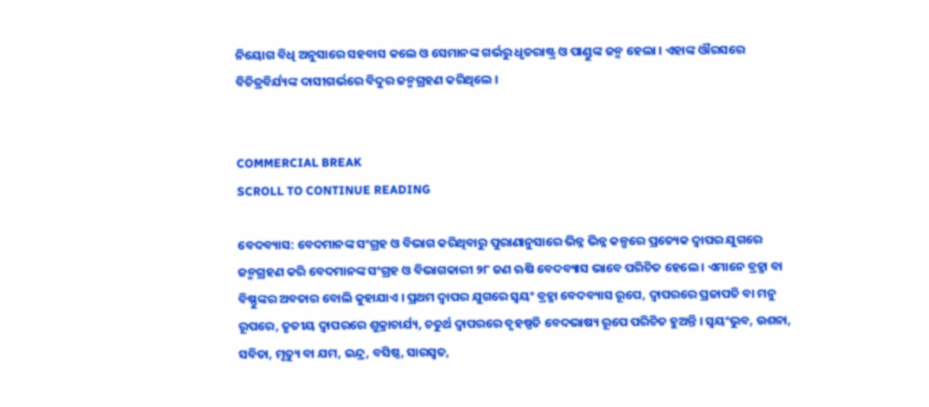ନିୟୋଗ ବିଧି ଅନୁସାରେ ସହବାସ କଲେ ଓ ସେମାନଙ୍କ ଗର୍ଭରୁ ଧୃତରାଷ୍ଟ୍ର ଓ ପାଣ୍ଡୁଙ୍କ ଜନ୍ମ ହେଲା । ଏହାଙ୍କ ଔରସରେ ବିଚିତ୍ରବିର୍ଯ୍ୟଙ୍କ ଦାସୀଗର୍ଭରେ ବିଦୁର ଜନ୍ମଗ୍ରହଣ କରିଥିଲେ ।


COMMERCIAL BREAK
SCROLL TO CONTINUE READING

ବେଦବ୍ୟାସ: ବେଦମାନଙ୍କ ସଂଗ୍ରହ ଓ ବିଭାଗ କରିଥିବାରୁ ପୁରାଣାନୁସାରେ ଭିନ୍ନ ଭିନ୍ନ କଳ୍ପରେ ପ୍ରତ୍ୟେକ ଦ୍ୱାପର ଯୁଗରେ ଜନ୍ମଗ୍ରହଣ କରି ବେଦମାନଙ୍କ ସଂଗ୍ରହ ଓ ବିଭାଗକାରୀ ୨୮ ଜଣ ଋଷି ବେଦବ୍ୟାସ ଭାବେ ପରିଚିତ ହେଲେ । ଏମାନେ ବ୍ରହ୍ମା ବା ବିଷ୍ଣୁଙ୍କର ଅବତାର ବୋଲି କୁହାଯାଏ । ପ୍ରଥମ ଦ୍ୱାପର ଯୁଗରେ ସ୍ୱୟଂ ବ୍ରହ୍ମା ବେଦବ୍ୟାସ ରୂପେ, ଦ୍ୱାପରରେ ପ୍ରଜାପତି ବା ମନୁ ରୂପରେ, ତୃତୀୟ ଦ୍ୱାପରରେ ଶୁକ୍ରାଚାର୍ଯ୍ୟ, ଚତୁର୍ଥ ଦ୍ୱାପରରେ ବୃହଷ୍ପତି ବେଦଭାଷ୍ୟ ରୂପେ ପରିଚିତ ହୁଅନ୍ତି । ସ୍ୱୟଂଭୁବ, ଉଶନା, ସବିତା, ମୃତ୍ୟୁ ବା ଯମ, ଇନ୍ଦ୍ର, ବସିଷ୍ଠ, ସାରସ୍ୱତ,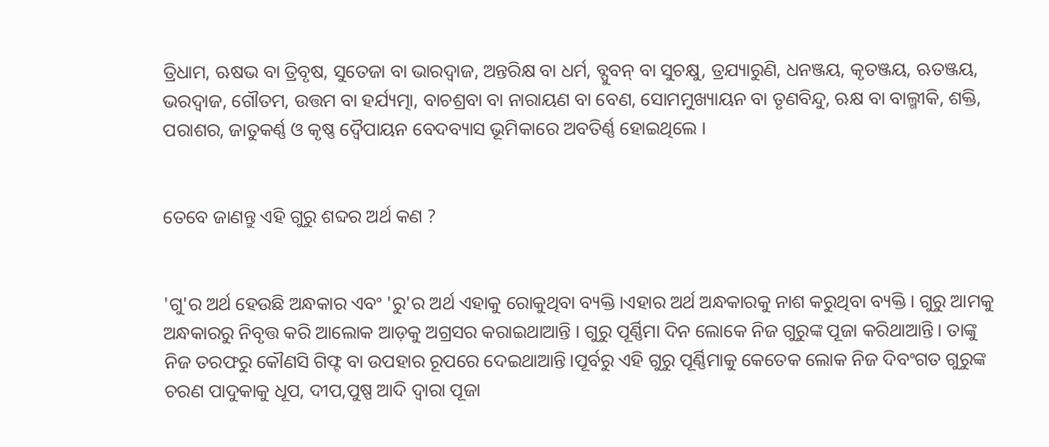ତ୍ରିଧାମ, ଋଷଭ ବା ତ୍ରିବୃଷ, ସୁତେଜା ବା ଭାରଦ୍ୱାଜ, ଅନ୍ତରିକ୍ଷ ବା ଧର୍ମ, ବ୍ପୁବନ୍‌ ବା ସୁଚକ୍ଷୁ, ତ୍ରଯ୍ୟାରୁଣି, ଧନଞ୍ଜୟ, କୃତଞ୍ଜୟ, ଋତଞ୍ଜୟ, ଭରଦ୍ୱାଜ, ଗୌତମ, ଉତ୍ତମ ବା ହର୍ଯ୍ୟତ୍ମା, ବାଚଶ୍ରବା ବା ନାରାୟଣ ବା ବେଣ, ସୋମମୁଖ୍ୟାୟନ ବା ତୃଣବିନ୍ଦୁ, ଋକ୍ଷ ବା ବାଲ୍ମୀକି, ଶକ୍ତି, ପରାଶର, ଜାତୁକର୍ଣ୍ଣ ଓ କୃଷ୍ଣ ଦ୍ୱୈପାୟନ ବେଦବ୍ୟାସ ଭୂମିକାରେ ଅବତିର୍ଣ୍ଣ ହୋଇଥିଲେ ।


ତେବେ ଜାଣନ୍ତୁ ଏହି ଗୁରୁ ଶବ୍ଦର ଅର୍ଥ କଣ ?


'ଗୁ'ର ଅର୍ଥ ହେଉଛି ଅନ୍ଧକାର ଏବଂ 'ରୁ'ର ଅର୍ଥ ଏହାକୁ ରୋକୁଥିବା ବ୍ୟକ୍ତି।ଏହାର ଅର୍ଥ ଅନ୍ଧକାରକୁ ନାଶ କରୁଥିବା ବ୍ୟକ୍ତି । ଗୁରୁ ଆମକୁ ଅନ୍ଧକାରରୁ ନିବୃତ୍ତ କରି ଆଲୋକ ଆଡ଼କୁ ଅଗ୍ରସର କରାଇଥାଆନ୍ତି । ଗୁରୁ ପୂର୍ଣ୍ଣିମା ଦିନ ଲୋକେ ନିଜ ଗୁରୁଙ୍କ ପୂଜା କରିଥାଆନ୍ତି । ତାଙ୍କୁ ନିଜ ତରଫରୁ କୌଣସି ଗିଫ୍ଟ ବା ଉପହାର ରୂପରେ ଦେଇଥାଆନ୍ତି।ପୂର୍ବରୁ ଏହି ଗୁରୁ ପୂର୍ଣ୍ଣିମାକୁ କେତେକ ଲୋକ ନିଜ ଦିବଂଗତ ଗୁରୁଙ୍କ ଚରଣ ପାଦୁକାକୁ ଧୂପ, ଦୀପ,ପୁଷ୍ପ ଆଦି ଦ୍ବାରା ପୂଜା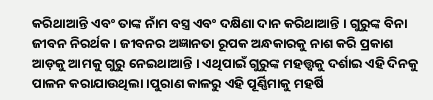କରିଥାଆନ୍ତି ଏବଂ ତାଙ୍କ ନାଁମ ବସ୍ତ୍ର ଏବଂ ଦକ୍ଷିଣା ଦାନ କରିଥାଆନ୍ତି । ଗୁରୁଙ୍କ ବିନା ଜୀବନ ନିରର୍ଥକ । ଜୀବନର ଅଜ୍ଞାନତା ରୂପକ ଅନ୍ଧକାରକୁ ନାଶ କରି ପ୍ରକାଶ ଆଡ଼କୁ ଆମକୁ ଗୁରୁ ନେଇଥାଆନ୍ତି । ଏଥିପାଇଁ ଗୁରୁଙ୍କ ମହତ୍ତ୍ବକୁ ଦର୍ଶାଇ ଏହି ଦିନକୁ ପାଳନ କରାଯାଉଥିଲା।ପୁରାଣ କାଳରୁ ଏହି ପୂର୍ଣ୍ଣିମାକୁ ମହର୍ଷି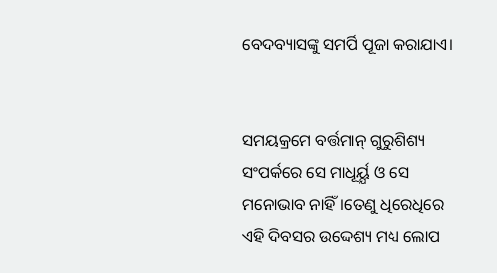ବେଦବ୍ୟାସଙ୍କୁ ସମର୍ପି ପୂଜା କରାଯାଏ।


ସମୟକ୍ରମେ ବର୍ତ୍ତମାନ୍ ଗୁରୁଶିଶ୍ୟ ସଂପର୍କରେ ସେ ମାଧୂର୍ୟ୍ଯ ଓ ସେ ମନୋଭାବ ନାହିଁ।ତେଣୁ ଧିରେଧିରେ ଏହି ଦିବସର ଉଦ୍ଦେଶ୍ୟ ମଧ୍ୟ ଲୋପ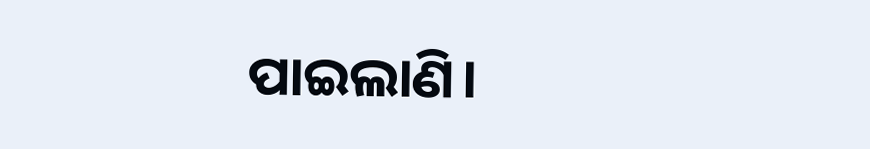ପାଇଲାଣି।